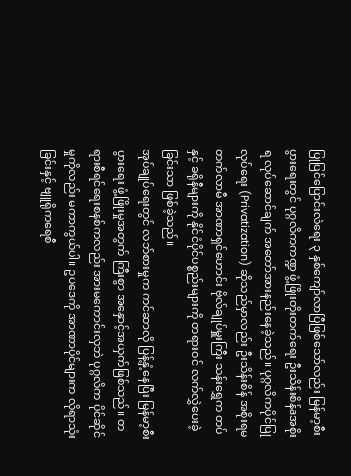ပြုပြင်ပြောင်းလဲရေး ၃ နှစ်ကျော်လာပြီဖြစ်သော်လည်း မြန်မာ့စီးပွားရေးတွင် ပုဂ္ဂလိကကဏ္ဍ ဖွံ့ဖြိုးတိုးတက်ရေး ဦးသိန်းစိန်aအစိုးရ လုပ်ဆောင်ချက် အတော်အားနည်းနေခဲ့သည်။ ပုဂ္ဂလိကပိုင်ပြုလုပ်ရေး (Privatization) ဆိုသည်မှာလည်း ဦးသိန်းစိန် အစိုးရမတက်လာမီ အာဏာရှင်ဟောင်း ဗိုလ်ချုပ်မှူးကြီး သန်းရွှေက တပ်နှင့် ခရိုနီများကို နိုင်ငံပိုင်ပစ္စည်းများကို တရားဝင် လက်လွှဲပေးခဲ့ခြင်းသာ ဖြစ်ခဲ့သည်။
အုပ်ချုပ်ရေးတွင် လဘ်စားမှုက ကင်ဆာလို ပြန့်နှံ့နေပြီး မြန်မာ့စီးပွားရေး ဖွံ့ဖြိုးမှုအတွက် ကြီးစွာ အနှောင့်အယှက်ဖြစ်သည်။ တရားစီရင်ရေးစနစ်ကလည်း အားမကောင်းလှဘဲ ပုဂ္ဂလိက ပိုင်ဆိုင်မှုကိုလည်း မကာကွယ်ပါ။ ဥပဒေကို အာဏာပိုင်များက လိုရာသုံးခြင်းနှင့် ဗျူရိုကရေစီ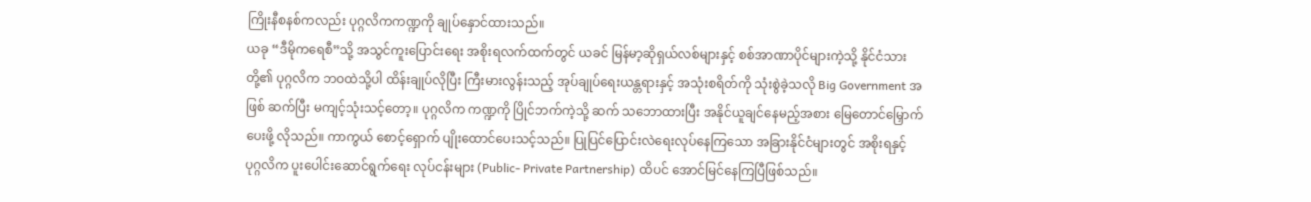ကြိုးနီစနစ်ကလည်း ပုဂ္ဂလိကကဏ္ဍကို ချုပ်နှောင်ထားသည်။
ယခု “ဒီမိုကရေစီ”သို့ အသွင်ကူးပြောင်းရေး အစိုးရလက်ထက်တွင် ယခင် မြန်မာ့ဆိုရှယ်လစ်များနှင့် စစ်အာဏာပိုင်များကဲ့သို့ နိုင်ငံသားတို့၏ ပုဂ္ဂလိက ဘဝထဲသို့ပါ ထိန်းချုပ်လိုပြီး ကြီးမားလွန်းသည့် အုပ်ချုပ်ရေးယန္တရားနှင့် အသုံးစရိတ်ကို သုံးစွဲခဲ့သလို Big Government အဖြစ် ဆက်ပြီး မကျင့်သုံးသင့်တော့။ ပုဂ္ဂလိက ကဏ္ဍကို ပြိုင်ဘက်ကဲ့သို့ ဆက် သဘောထားပြီး အနိုင်ယူချင်နေမည့်အစား မြေတောင်မြှောက်ပေးဖို့ လိုသည်။ ကာကွယ် စောင့်ရှောက် ပျိုးထောင်ပေးသင့်သည်။ ပြုပြင်ပြောင်းလဲရေးလုပ်နေကြသော အခြားနိုင်ငံများတွင် အစိုးရနှင့် ပုဂ္ဂလိက ပူးပေါင်းဆောင်ရွက်ရေး လုပ်ငန်းများ (Public- Private Partnership) ထိပင် အောင်မြင်နေကြပြီဖြစ်သည်။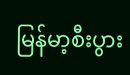မြန်မာ့စီးပွား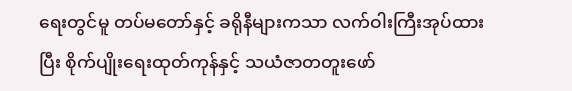ရေးတွင်မူ တပ်မတော်နှင့် ခရိုနီများကသာ လက်ဝါးကြီးအုပ်ထားပြီး စိုက်ပျိုးရေးထုတ်ကုန်နှင့် သယံဇာတတူးဖော်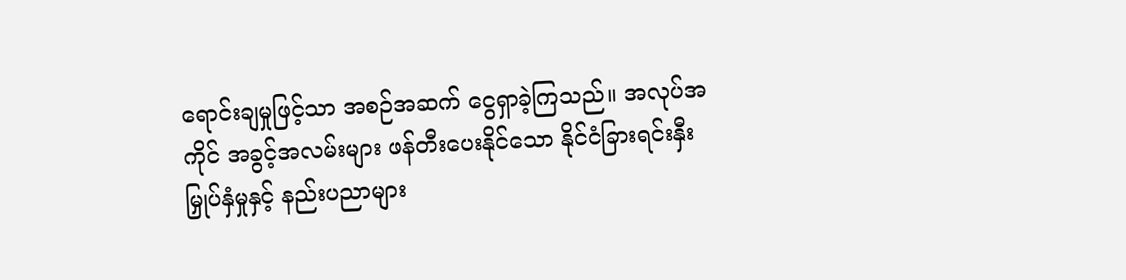ရောင်းချမှုဖြင့်သာ အစဉ်အဆက် ငွေရှာခဲ့ကြသည်။ အလုပ်အကိုင် အခွင့်အလမ်းများ ဖန်တီးပေးနိုင်သော နိုင်ငံခြားရင်းနှီးမြှုပ်နှံမှုနှင့် နည်းပညာများ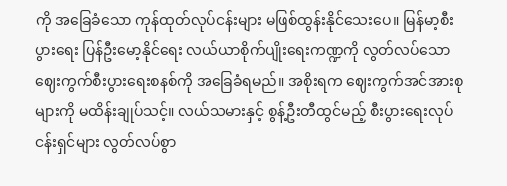ကို အခြေခံသော ကုန်ထုတ်လုပ်ငန်းများ မဖြစ်ထွန်းနိုင်သေးပေ။ မြန်မာ့စီးပွားရေး ပြန်ဦးမော့နိုင်ရေး လယ်ယာစိုက်ပျိုးရေးကဏ္ဍကို လွတ်လပ်သော ဈေးကွက်စီးပွားရေးစနစ်ကို အခြေခံရမည်။ အစိုးရက ဈေးကွက်အင်အားစုများကို မထိန်းချုပ်သင့်။ လယ်သမားနှင့် စွန့်ဦးတီထွင်မည့် စီးပွားရေးလုပ်ငန်းရှင်များ လွတ်လပ်စွာ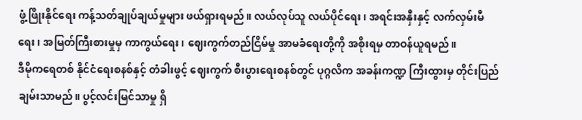ဖွံ့ဖြိုးနိုင်ရေး ကန့်သတ်ချုပ်ချယ်မှုများ ဖယ်ရှားရမည်။ လယ်လုပ်သူ လယ်ပိုင်ရေး၊ အရင်းအနှီးနှင့် လက်လှမ်းမီရေး၊ အမြတ်ကြီးစားမှုမှ ကာကွယ်ရေး၊ ဈေးကွက်တည်ငြိမ်မှု အာမခံရေးတို့ကို အစိုးရမှ တာဝန်ယူရမည်။
ဒီမိုကရေတစ် နိုင်ငံရေးစနစ်နှင့် တံခါးဖွင့် ဈေးကွက် စီးပွားရေးစနစ်တွင် ပုဂ္ဂလိက အခန်းကဏ္ဍ ကြီးထွားမှ တိုင်းပြည် ချမ်းသာမည်။ ပွင့်လင်းမြင်သာမှု ရှိ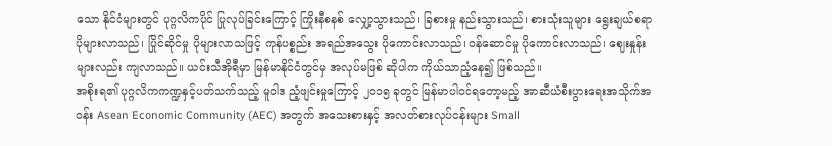သော နိုင်ငံများတွင် ပုဂ္ဂလိကပိုင် ပြုလုပ်ခြင်းကြောင့် ကြိုးနီစနစ် လျှော့သွားသည်၊ ခြစားမှု နည်းသွားသည်၊ စားသုံးသူများ ရွေးချယ်စရာ ပိုများလာသည်၊ ပြိုင်ဆိုင်မှု ပိုများလာသဖြင့် ကုန်ပစ္စည်း အရည်အသွေး ပိုကောင်းလာသည်၊ ဝန်ဆောင်မှု ပိုကောင်းလာသည်၊ ဈေးနှုန်းများလည်း ကျလာသည်။ ယင်းသီအိုရီမှာ မြန်မာနိုင်ငံတွင်မှ အလုပ်မဖြစ် ဆိုပါက ကိုယ်သာညံ့နေ၍ ဖြစ်သည်။
အစိုးရ၏ ပုဂ္ဂလိကကဏ္ဍနှင့်ပတ်သက်သည့် မူဝါဒ ညံ့ဖျင်းမှုကြောင့် ၂၀၁၅ ခုတွင် မြန်မာပါဝင်ရတော့မည့် အာဆီယံစီးပွားရေးအသိုက်အဝန်း Asean Economic Community (AEC) အတွက် အသေးစားနှင့် အလတ်စားလုပ်ငန်းများ Small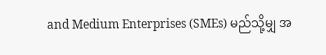and Medium Enterprises (SMEs) မည်သို့မျှ အ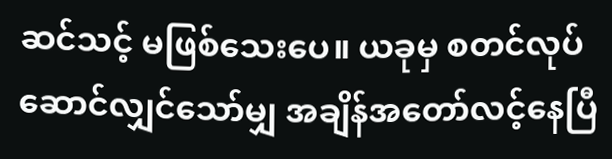ဆင်သင့် မဖြစ်သေးပေ။ ယခုမှ စတင်လုပ်ဆောင်လျှင်သော်မျှ အချိန်အတော်လင့်နေပြီ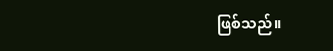ဖြစ်သည်။